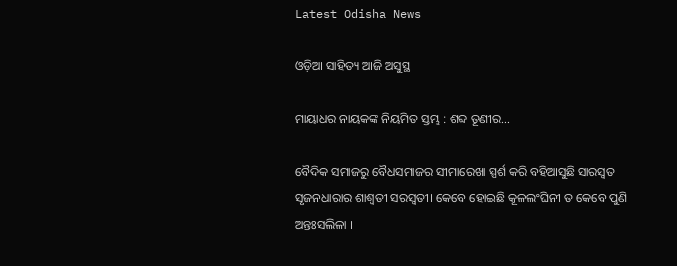Latest Odisha News

ଓଡ଼ିଆ ସାହିତ୍ୟ ଆଜି ଅସୁସ୍ଥ

ମାୟାଧର ନାୟକଙ୍କ ନିୟମିତ ସ୍ତମ୍ଭ : ଶବ୍ଦ ତୂଣୀର…

ବୈଦିକ ସମାଜରୁ ବୈଧସମାଜର ସୀମାରେଖା ସ୍ପର୍ଶ କରି ବହିଆସୁଛି ସାରସ୍ୱତ ସୃଜନଧାରାର ଶାଶ୍ୱତୀ ସରସ୍ୱତୀ। କେବେ ହୋଇଛି କୂଳଲଂଘିନୀ ତ କେବେ ପୁଣି ଅନ୍ତଃସଲିଳା ।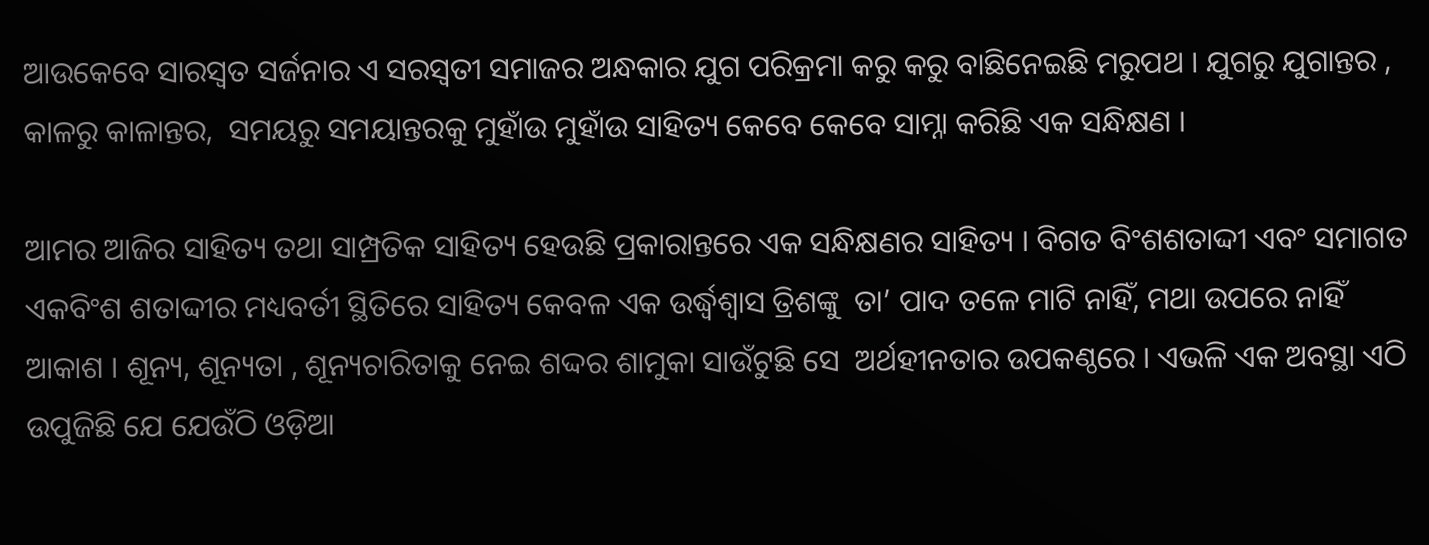ଆଉକେବେ ସାରସ୍ୱତ ସର୍ଜନାର ଏ ସରସ୍ୱତୀ ସମାଜର ଅନ୍ଧକାର ଯୁଗ ପରିକ୍ରମା କରୁ କରୁ ବାଛିନେଇଛି ମରୁପଥ । ଯୁଗରୁ ଯୁଗାନ୍ତର , କାଳରୁ କାଳାନ୍ତର,  ସମୟରୁ ସମୟାନ୍ତରକୁ ମୁହାଁଉ ମୁହାଁଉ ସାହିତ୍ୟ କେବେ କେବେ ସାମ୍ନା କରିଛି ଏକ ସନ୍ଧିକ୍ଷଣ ।

ଆମର ଆଜିର ସାହିତ୍ୟ ତଥା ସାମ୍ପ୍ରତିକ ସାହିତ୍ୟ ହେଉଛି ପ୍ରକାରାନ୍ତରେ ଏକ ସନ୍ଧିକ୍ଷଣର ସାହିତ୍ୟ । ବିଗତ ବିଂଶଶତାଦ୍ଦୀ ଏବଂ ସମାଗତ ଏକବିଂଶ ଶତାଦ୍ଦୀର ମଧ୍ୟବର୍ତୀ ସ୍ଥିତିରେ ସାହିତ୍ୟ କେବଳ ଏକ ଉର୍ଦ୍ଧ୍ୱଶ୍ୱାସ ତ୍ରିଶଙ୍କୁ  ତା’ ପାଦ ତଳେ ମାଟି ନାହିଁ, ମଥା ଉପରେ ନାହିଁ ଆକାଶ । ଶୂନ୍ୟ, ଶୂନ୍ୟତା , ଶୂନ୍ୟଚାରିତାକୁ ନେଇ ଶଦ୍ଦର ଶାମୁକା ସାଉଁଟୁଛି ସେ  ଅର୍ଥହୀନତାର ଉପକଣ୍ଠରେ । ଏଭଳି ଏକ ଅବସ୍ଥା ଏଠି ଉପୁଜିଛି ଯେ ଯେଉଁଠି ଓଡ଼ିଆ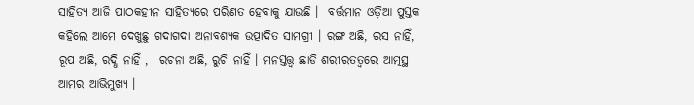ସାହିତ୍ୟ ଆଜି ପାଠକହୀନ ସାହିତ୍ୟରେ ପରିଣତ ହେବାକୁ ଯାଉଛି ।  ବର୍ତ୍ତମାନ ଓଡ଼ିଆ ପୁସ୍ତକ କହିଲେ ଆମେ ଦେଖୁଛୁ ଗଦାଗଦା ଅନାବଶ୍ୟକ ଉତ୍ପାଦିତ ସାମଗ୍ରୀ । ରଙ୍ଗ ଅଛି, ରସ ନାହିଁ,  ରୂପ ଅଛି, ରଦ୍ଧି ନାହିଁ ,  ରଚନା ଅଛି, ରୁଚି ନାହିଁ । ମନସ୍ତତ୍ତ୍ୱ ଛାଡି ଶରୀରତତ୍ୱରେ ଆତ୍ମସ୍ଥ ଆମର ଆଭିମୁଖ୍ୟ ।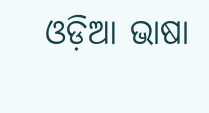ଓଡ଼ିଆ ଭାଷା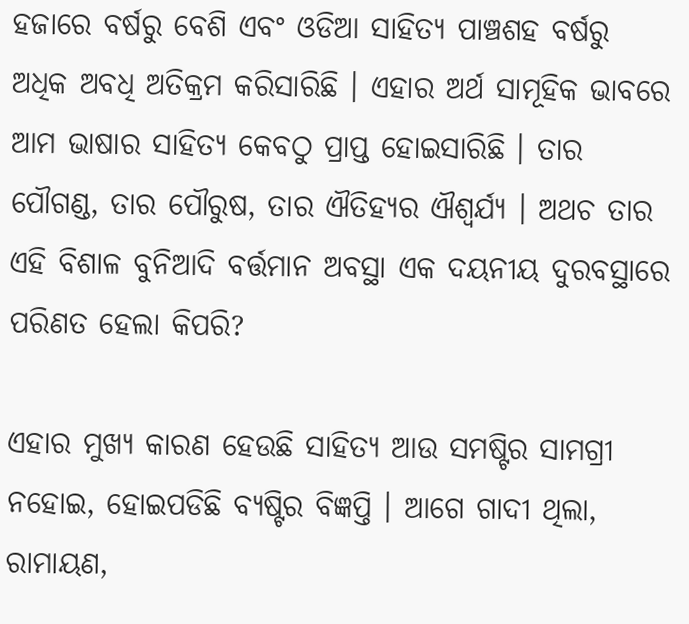ହଜାରେ ବର୍ଷରୁ ବେଶି ଏବଂ ଓଡିଆ ସାହିତ୍ୟ ପାଞ୍ଚଶହ ବର୍ଷରୁ ଅଧିକ ଅବଧି ଅତିକ୍ରମ କରିସାରିଛି । ଏହାର ଅର୍ଥ ସାମୂହିକ ଭାବରେ ଆମ ଭାଷାର ସାହିତ୍ୟ କେବଠୁ ପ୍ରାପ୍ତ ହୋଇସାରିଛି । ତାର ପୌଗଣ୍ଡ, ତାର ପୌରୁଷ, ତାର ଐତିହ୍ୟର ଐଶ୍ୱର୍ଯ୍ୟ । ଅଥଚ ତାର ଏହି ବିଶାଳ ବୁନିଆଦି ବର୍ତ୍ତମାନ ଅବସ୍ଥା ଏକ ଦୟନୀୟ ଦୁରବସ୍ଥାରେ ପରିଣତ ହେଲା କିପରି?

ଏହାର ମୁଖ୍ୟ କାରଣ ହେଉଛି ସାହିତ୍ୟ ଆଉ ସମଷ୍ଟିର ସାମଗ୍ରୀ ନହୋଇ, ହୋଇପଡିଛି ବ୍ୟଷ୍ଟିର ବିଜ୍ଞପ୍ତି । ଆଗେ ଗାଦୀ ଥିଲା, ରାମାୟଣ,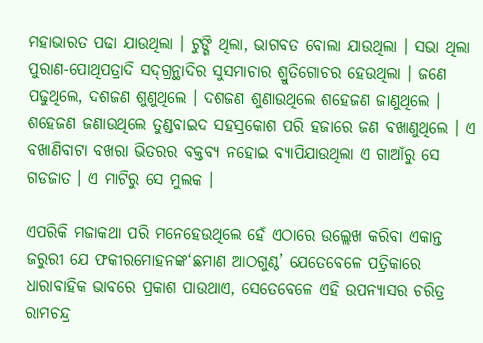ମହାଭାରତ ପଢା ଯାଉଥିଲା । ଟୁଙ୍ଗି ଥିଲା, ଭାଗବତ ବୋଲା ଯାଉଥିଲା । ସଭା ଥିଲା ପୁରାଣ-ପୋଥିପତ୍ରାଦି ସଦ୍‌ଗ୍ରନ୍ଥାଦିର ସୁସମାଚାର ଶ୍ରୁତିଗୋଚର ହେଉଥିଲା । ଜଣେ ପଢୁଥିଲେ, ଦଶଜଣ ଶୁଣୁଥିଲେ । ଦଶଜଣ ଶୁଣାଉଥିଲେ ଶହେଜଣ ଜାଣୁଥିଲେ । ଶହେଜଣ ଜଣାଉଥିଲେ ତୁଣ୍ଡବାଇଦ ସହସ୍ରକୋଶ ପରି ହଜାରେ ଜଣ ବଖାଣୁଥିଲେ । ଏ ବଖାଣିବାଟା ବଖରା ଭିତରର ବକ୍ତବ୍ୟ ନହୋଇ ବ୍ୟାପିଯାଉଥିଲା ଏ ଗାଆଁରୁ ସେ ଗଡଜାତ । ଏ ମାଟିରୁ ସେ ମୁଲକ ।

ଏପରିକି ମଜାକଥା ପରି ମନେହେଉଥିଲେ ହେଁ ଏଠାରେ ଉଲ୍ଲେଖ କରିବା ଏକାନ୍ତ ଜରୁରୀ ଯେ ଫକୀରମୋହନଙ୍କ‘ଛମାଣ ଆଠଗୁଣ୍ଠ’ ଯେତେବେଳେ ପତ୍ରିକାରେ ଧାରାବାହିକ ଭାବରେ ପ୍ରକାଶ ପାଉଥାଏ, ସେତେବେଳେ ଏହି ଉପନ୍ୟାସର ଚରିତ୍ର
ରାମଚନ୍ଦ୍ର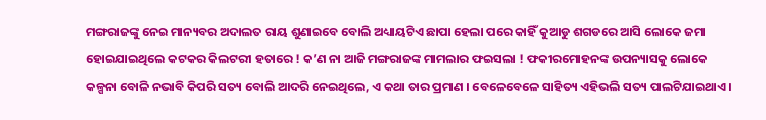ମଙ୍ଗରାଜଙ୍କୁ ନେଇ ମାନ୍ୟବର ଅଦାଲତ ରାୟ ଶୁଣାଇବେ ବୋଲି ଅଧ୍ୟାୟଟିଏ ଛାପା ହେଲା ପରେ କାହିଁ କୁଆଡୁ ଶଗଡରେ ଆସି ଲୋକେ ଜମା ହୋଇଯାଇଥିଲେ କଟକର କିଲଟରୀ ହତାରେ ! କ’ଣ ନା ଆଜି ମଙ୍ଗରାଜଙ୍କ ମାମଲାର ଫଇସଲା ! ଫକୀରମୋହନଙ୍କ ଉପନ୍ୟାସକୁ ଲୋକେ କଳ୍ପନା ବୋଳି ନଭାବି କିପରି ସତ୍ୟ ବୋଲି ଆଦରି ନେଇଥିଲେ, ଏ କଥା ତାର ପ୍ରମାଣ । ବେଳେବେଳେ ସାହିତ୍ୟ ଏହିଭଲି ସତ୍ୟ ପାଲଟିଯାଇଥାଏ ।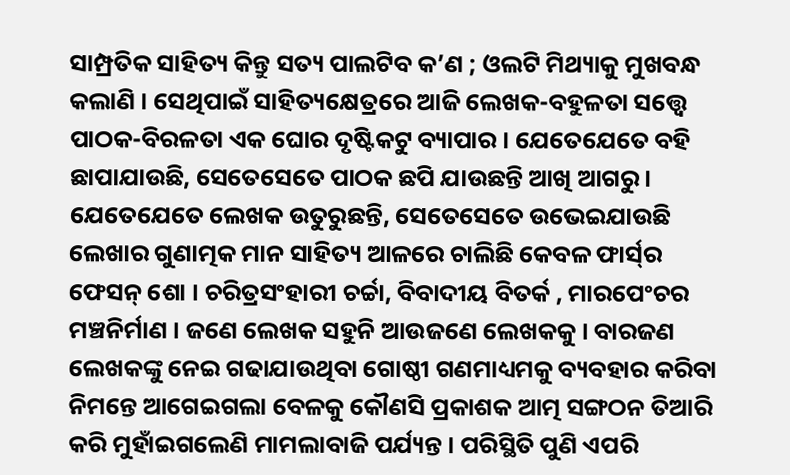ସାମ୍ପ୍ରତିକ ସାହିତ୍ୟ କିନ୍ତୁ ସତ୍ୟ ପାଲଟିବ କ’ଣ ; ଓଲଟି ମିଥ୍ୟାକୁ ମୁଖବନ୍ଧ କଲାଣି । ସେଥିପାଇଁ ସାହିତ୍ୟକ୍ଷେତ୍ରରେ ଆଜି ଲେଖକ-ବହୁଳତା ସତ୍ତ୍ୱେ ପାଠକ-ବିରଳତା ଏକ ଘୋର ଦୃଷ୍ଟିକଟୁ ବ୍ୟାପାର । ଯେତେଯେତେ ବହି ଛାପାଯାଉଛି, ସେତେସେତେ ପାଠକ ଛପି ଯାଉଛନ୍ତି ଆଖି ଆଗରୁ । ଯେତେଯେତେ ଲେଖକ ଉତୁରୁଛନ୍ତି, ସେତେସେତେ ଉଭେଇଯାଉଛି ଲେଖାର ଗୁଣାତ୍ମକ ମାନ ସାହିତ୍ୟ ଆଳରେ ଚାଲିଛି କେବଳ ଫାର୍ସ୍‌ର ଫେସନ୍ ଶୋ । ଚରିତ୍ରସଂହାରୀ ଚର୍ଚ୍ଚା, ବିବାଦୀୟ ବିତର୍କ , ମାରପେଂଚର ମଞ୍ଚନିର୍ମାଣ । ଜଣେ ଲେଖକ ସହୁନି ଆଉଜଣେ ଲେଖକକୁ । ବାରଜଣ ଲେଖକଙ୍କୁ ନେଇ ଗଢାଯାଉଥିବା ଗୋଷ୍ଠୀ ଗଣମାଧ୍ୟମକୁ ବ୍ୟବହାର କରିବା ନିମନ୍ତେ ଆଗେଇଗଲା ବେଳକୁ କୌଣସି ପ୍ରକାଶକ ଆତ୍ମ ସଙ୍ଗଠନ ତିଆରି କରି ମୁହାଁଇଗଲେଣି ମାମଲାବାଜି ପର୍ଯ୍ୟନ୍ତ । ପରିସ୍ଥିତି ପୁଣି ଏପରି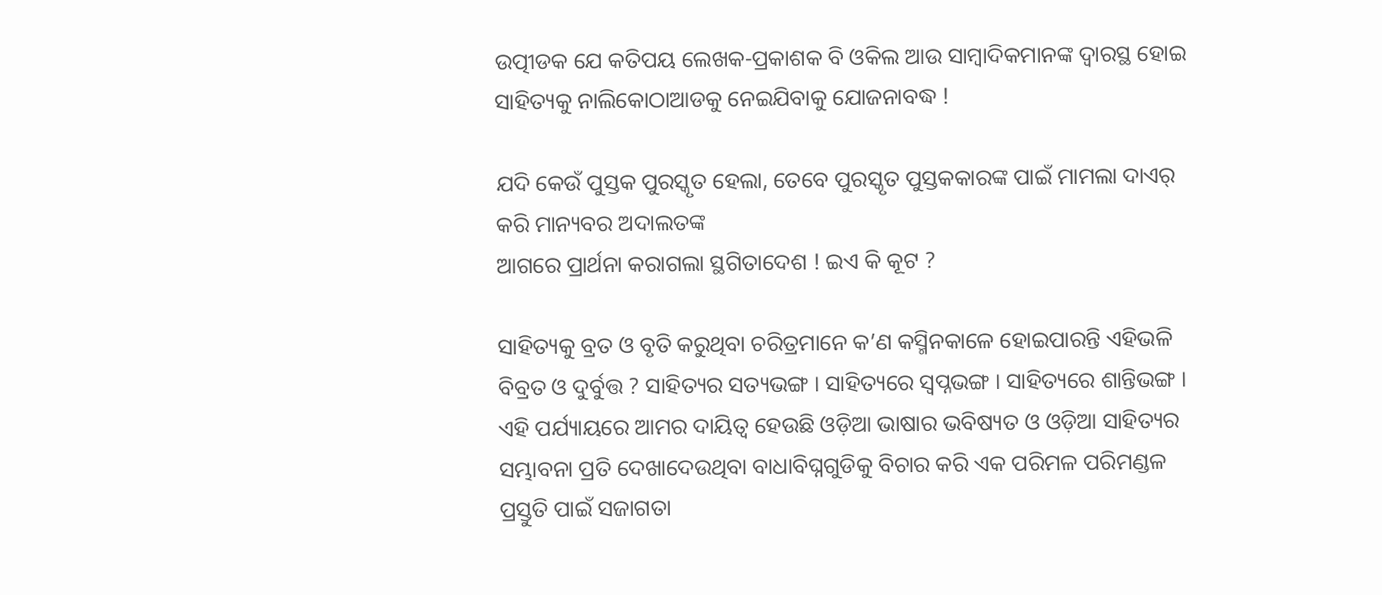ଉତ୍ପୀଡକ ଯେ କତିପୟ ଲେଖକ-ପ୍ରକାଶକ ବି ଓକିଲ ଆଉ ସାମ୍ବାଦିକମାନଙ୍କ ଦ୍ୱାରସ୍ଥ ହୋଇ ସାହିତ୍ୟକୁ ନାଲିକୋଠାଆଡକୁ ନେଇଯିବାକୁ ଯୋଜନାବଦ୍ଧ !

ଯଦି କେଉଁ ପୁସ୍ତକ ପୁରସ୍କୃତ ହେଲା, ତେବେ ପୁରସ୍କୃତ ପୁସ୍ତକକାରଙ୍କ ପାଇଁ ମାମଲା ଦାଏର୍ କରି ମାନ୍ୟବର ଅଦାଲତଙ୍କ
ଆଗରେ ପ୍ରାର୍ଥନା କରାଗଲା ସ୍ଥଗିତାଦେଶ ! ଇଏ କି କୂଟ ?

ସାହିତ୍ୟକୁ ବ୍ରତ ଓ ବୃତି କରୁଥିବା ଚରିତ୍ରମାନେ କ’ଣ କସ୍ମିନକାଳେ ହୋଇପାରନ୍ତି ଏହିଭଳି ବିବ୍ରତ ଓ ଦୁର୍ବୁତ୍ତ ? ସାହିତ୍ୟର ସତ୍ୟଭଙ୍ଗ । ସାହିତ୍ୟରେ ସ୍ୱପ୍ନଭଙ୍ଗ । ସାହିତ୍ୟରେ ଶାନ୍ତିଭଙ୍ଗ । ଏହି ପର୍ଯ୍ୟାୟରେ ଆମର ଦାୟିତ୍ୱ ହେଉଛି ଓଡ଼ିଆ ଭାଷାର ଭବିଷ୍ୟତ ଓ ଓଡ଼ିଆ ସାହିତ୍ୟର ସମ୍ଭାବନା ପ୍ରତି ଦେଖାଦେଉଥିବା ବାଧାବିଘ୍ନଗୁଡିକୁ ବିଚାର କରି ଏକ ପରିମଳ ପରିମଣ୍ଡଳ ପ୍ରସ୍ତୁତି ପାଇଁ ସଜାଗତା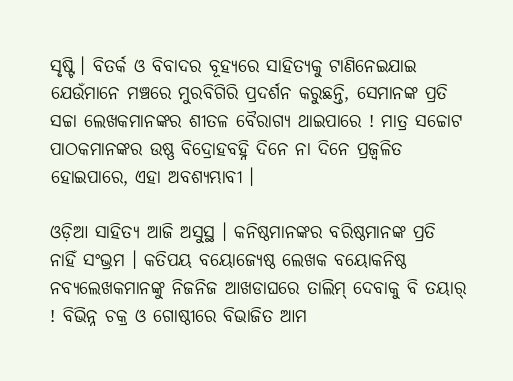ସୃଷ୍ଟି । ବିତର୍କ ଓ ବିବାଦର ବୂହ୍ୟରେ ସାହିତ୍ୟକୁ ଟାଣିନେଇଯାଇ ଯେଉଁମାନେ ମଞ୍ଚରେ ମୁରବିଗିରି ପ୍ରଦର୍ଶନ କରୁଛନ୍ତି, ସେମାନଙ୍କ ପ୍ରତି ସଚ୍ଚା ଲେଖକମାନଙ୍କର ଶୀତଳ ବୈରାଗ୍ୟ ଥାଇପାରେ ! ମାତ୍ର ସଚ୍ଚୋଟ ପାଠକମାନଙ୍କର ଉଷ୍ଣ ବିଦ୍ରୋହବହ୍ନି ଦିନେ ନା ଦିନେ ପ୍ରଜ୍ୱଳିତ ହୋଇପାରେ, ଏହା ଅବଶ୍ୟମ୍ଭାବୀ ।

ଓଡ଼ିଆ ସାହିତ୍ୟ ଆଜି ଅସୁସ୍ଥ । କନିଷ୍ଠମାନଙ୍କର ବରିଷ୍ଠମାନଙ୍କ ପ୍ରତି ନାହିଁ ସଂଭ୍ରମ । କତିପୟ ବୟୋଜ୍ୟେଷ୍ଠ ଲେଖକ ବୟୋକନିଷ୍ଠ ନବ୍ୟଲେଖକମାନଙ୍କୁ ନିଜନିଜ ଆଖଡାଘରେ ତାଲିମ୍‌ ଦେବାକୁ ବି ତୟାର୍ ! ବିଭିନ୍ନ ଚକ୍ର ଓ ଗୋଷ୍ଠୀରେ ବିଭାଜିତ ଆମ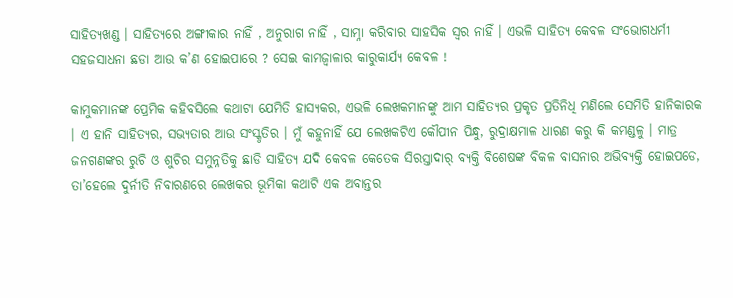ସାହିତ୍ୟଖଣ୍ଡ । ସାହିତ୍ୟରେ ଅଙ୍ଗୀକାର ନାହିଁ , ଅନୁରାଗ ନାହିଁ , ସାମ୍ନା କରିବାର ସାହସିକ ସ୍ୱର ନାହିଁ । ଏଭଳି ସାହିତ୍ୟ କେବଳ ସଂଭୋଗଧର୍ମୀ ସହଜସାଧନା ଛଡା ଆଉ କ’ଣ ହୋଇପାରେ ? ସେଇ କାମଜ୍ୱାଳାର କାରୁକାର୍ଯ୍ୟ କେବଳ !

କାମୁକମାନଙ୍କ ପ୍ରେମିକ କହିବସିଲେ କଥାଟା ଯେମିତି ହାସ୍ୟକର, ଏଭଳି ଲେଖକମାନଙ୍କୁ ଆମ ସାହିତ୍ୟର ପ୍ରକୃତ ପ୍ରତିନିଧି ମଣିଲେ ସେମିତି ହାନିକାରକ । ଏ ହାନି ସାହିତ୍ୟର, ସଭ୍ୟତାର ଆଉ ସଂସ୍କୃତିର । ମୁଁ କହୁନାହିଁ ଯେ ଲେଖକଟିଏ କୌପୀନ ପିନ୍ଧୁ, ରୁଦ୍ରାକ୍ଷମାଳ ଧାରଣ କରୁ କି କମଣ୍ଡଳୁ । ମାତ୍ର ଜନଗଣଙ୍କର ରୁଚି ଓ ଶୁଚିର ସମୁନ୍ନତିକୁ ଛାଡି ସାହିତ୍ୟ ଯଦି କେବଳ କେତେକ ସିରସ୍ତାଦାର୍ ବ୍ୟକ୍ତି ବିଶେଷଙ୍କ ବିକଳ ବାସନାର ଅଭିବ୍ୟକ୍ତି ହୋଇପଡେ, ତା’ହେଲେ ଦୁର୍ନୀତି ନିବାରଣରେ ଲେଖକର ଭୂମିକା କଥାଟି ଏକ ଅବାନ୍ତର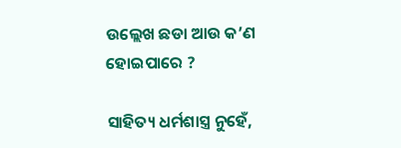ଉଲ୍ଲେଖ ଛଡା ଆଉ କ’ଣ ହୋଇପାରେ ?

ସାହିତ୍ୟ ଧର୍ମଶାସ୍ତ୍ର ନୁହେଁ,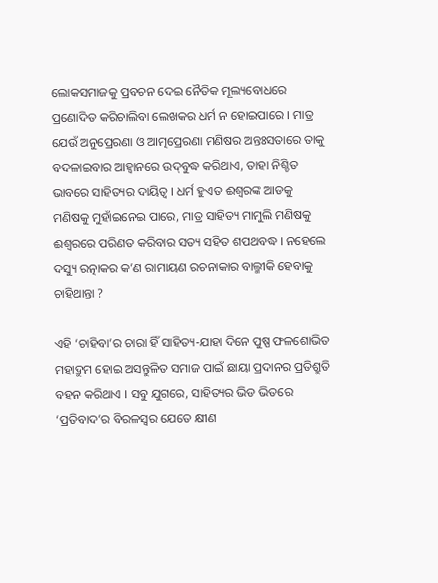ଲୋକସମାଜକୁ ପ୍ରବଚନ ଦେଇ ନୈତିକ ମୂଲ୍ୟବୋଧରେ ପ୍ରଣୋଦିତ କରିଚାଲିବା ଲେଖକର ଧର୍ମ ନ ହୋଇପାରେ । ମାତ୍ର ଯେଉଁ ଅନୁପ୍ରେରଣା ଓ ଆତ୍ମପ୍ରେରଣା ମଣିଷର ଅନ୍ତଃସତାରେ ତାକୁ ବଦଳାଇବାର ଆହ୍ୱାନରେ ଉଦ୍‌ବୁଦ୍ଧ କରିଥାଏ, ତାହା ନିଶ୍ଚିତ ଭାବରେ ସାହିତ୍ୟର ଦାୟିତ୍ୱ । ଧର୍ମ ହୁଏତ ଈଶ୍ୱରଙ୍କ ଆଡକୁ ମଣିଷକୁ ମୁହାଁଇନେଇ ପାରେ, ମାତ୍ର ସାହିତ୍ୟ ମାମୁଲି ମଣିଷକୁ ଈଶ୍ୱରରେ ପରିଣତ କରିବାର ସତ୍ୟ ସହିତ ଶପଥବଦ୍ଧ । ନହେଲେ ଦସ୍ୟୁ ରତ୍ନାକର କ’ଣ ରାମାୟଣ ରଚନାକାର ବାଲ୍ମୀକି ହେବାକୁ ଚାହିଥାନ୍ତା ?

ଏହି ‘ଚାହିବା’ର ଚାରା ହିଁ ସାହିତ୍ୟ-ଯାହା ଦିନେ ପୁଷ୍ପ ଫଳଶୋଭିତ ମହାଦ୍ରୁମ ହୋଇ ଅସନ୍ତୁଳିତ ସମାଜ ପାଇଁ ଛାୟା ପ୍ରଦାନର ପ୍ରତିଶ୍ରୁତି ବହନ କରିଥାଏ । ସବୁ ଯୁଗରେ, ସାହିତ୍ୟର ଭିଡ ଭିତରେ ‘ପ୍ରତିବାଦ’ର ବିରଳସ୍ୱର ଯେତେ କ୍ଷୀଣ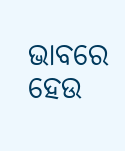ଭାବରେ ହେଉ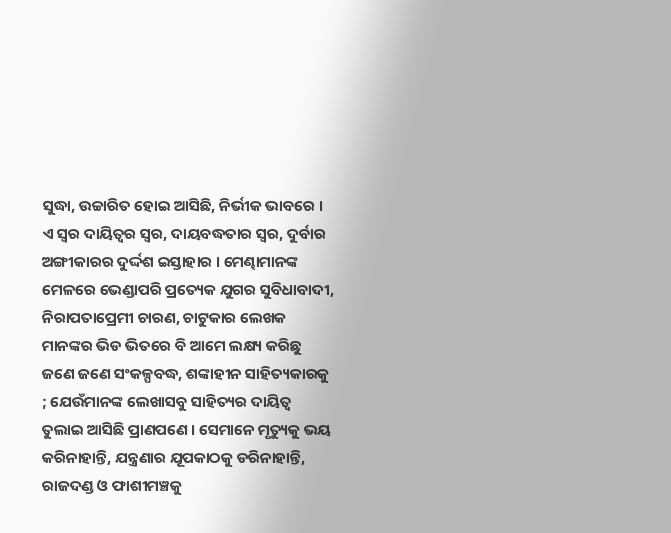ସୁଦ୍ଧା, ଉଚ୍ଚାରିତ ହୋଇ ଆସିଛି, ନିର୍ଭୀକ ଭାବରେ । ଏ ସ୍ୱର ଦାୟିତ୍ୱର ସ୍ୱର, ଦାୟବଦ୍ଧତାର ସ୍ୱର, ଦୁର୍ବାର ଅଙ୍ଗୀକାରର ଦୁର୍ଦ୍ଦଶ ଇସ୍ତାହାର । ମେଣ୍ଢାମାନଙ୍କ ମେଳରେ ଭେଣ୍ଡାପରି ପ୍ରତ୍ୟେକ ଯୁଗର ସୁବିଧାବାଦୀ, ନିରାପତାପ୍ରେମୀ ଚାରଣ, ଚାଟୁକାର ଲେଖକ ମାନଙ୍କର ଭିଡ ଭିତରେ ବି ଆମେ ଲକ୍ଷ୍ୟ କରିଛୁ ଜଣେ ଜଣେ ସଂକଳ୍ପବଦ୍ଧ, ଶଙ୍କାହୀନ ସାହିତ୍ୟକାରକୁ ; ଯେଉଁମାନଙ୍କ ଲେଖାସବୁ ସାହିତ୍ୟର ଦାୟିତ୍ୱ ତୁଲାଇ ଆସିଛି ପ୍ରାଣପଣେ । ସେମାନେ ମୃତ୍ୟୁକୁ ଭୟ କରିନାହାନ୍ତି, ଯନ୍ତ୍ରଣାର ଯୂପକାଠକୁ ଡରିନାହାନ୍ତି, ରାଜଦଣ୍ଡ ଓ ଫାଶୀମଞ୍ଚକୁ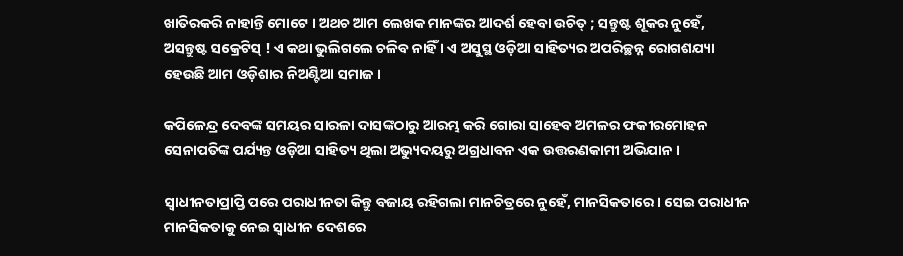ଖାତିରକରି ନାହାନ୍ତି ମୋଟେ । ଅଥଚ ଆମ ଲେଖକ ମାନଙ୍କର ଆଦର୍ଶ ହେବା ଉଚିତ୍ ; ସନ୍ତୁଷ୍ଟ ଶୂକର ନୁହେଁ, ଅସନ୍ତୁଷ୍ଟ ସକ୍ରେଟିସ୍ ! ଏ କଥା ଭୁଲିଗଲେ ଚଳିବ ନାହିଁ । ଏ ଅସୁସ୍ଥ ଓଡ଼ିଆ ସାହିତ୍ୟର ଅପରିଚ୍ଛନ୍ନ ରୋଗଶଯ୍ୟା ହେଉଛି ଆମ ଓଡ଼ିଶାର ନିଅଣ୍ଟିଆ ସମାଜ ।

କପିଳେନ୍ଦ୍ର ଦେବଙ୍କ ସମୟର ସାରଳା ଦାସଙ୍କଠାରୁ ଆରମ୍ଭ କରି ଗୋରା ସାହେବ ଅମଳର ଫକୀରମୋହନ ସେନାପତିଙ୍କ ପର୍ଯ୍ୟନ୍ତ ଓଡ଼ିଆ ସାହିତ୍ୟ ଥିଲା ଅଭ୍ୟୁଦୟରୁ ଅଗ୍ରଧାବନ ଏକ ଉତ୍ତରଣକାମୀ ଅଭିଯାନ ।

ସ୍ୱାଧୀନତାପ୍ରାପ୍ତି ପରେ ପରାଧୀନତା କିନ୍ତୁ ବଜାୟ ରହିଗଲା ମାନଚିତ୍ରରେ ନୁହେଁ, ମାନସିକତାରେ । ସେଇ ପରାଧୀନ ମାନସିକତାକୁ ନେଇ ସ୍ୱାଧୀନ ଦେଶରେ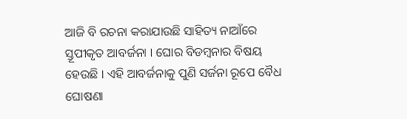ଆଜି ବି ରଚନା କରାଯାଉଛି ସାହିତ୍ୟ ନାଆଁରେ ସ୍ତୂପୀକୃତ ଆବର୍ଜନା । ଘୋର ବିଡମ୍ବନାର ବିଷୟ ହେଉଛି । ଏହି ଆବର୍ଜନାକୁ ପୁଣି ସର୍ଜନା ରୂପେ ବୈଧ ଘୋଷଣା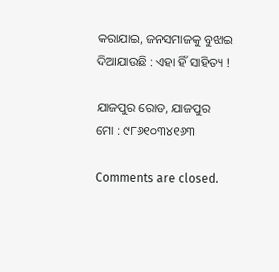କରାଯାଇ, ଜନସମାଜକୁ ବୁଝାଇ ଦିଆଯାଉଛି : ଏହା ହିଁ ସାହିତ୍ୟ !

ଯାଜପୁର ରୋଡ, ଯାଜପୁର
ମୋ : ୯୮୬୧୦୩୪୧୬୩

Comments are closed.